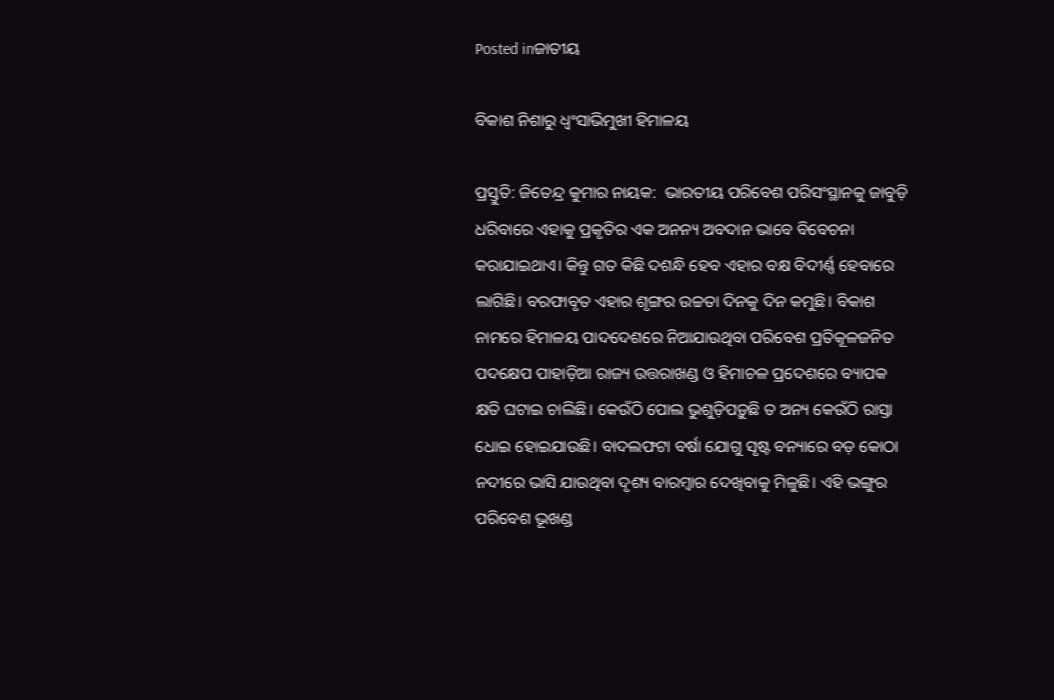Posted inଜାତୀୟ

ବିକାଶ ନିଶାରୁ ଧ୍ୱଂସାଭିମୁଖୀ ହିମାଳୟ

ପ୍ରସ୍ତୁତି: ଜିତେନ୍ଦ୍ର କୁମାର ନାୟକ:  ଭାରତୀୟ ପରିବେଶ ପରିସଂସ୍ଥାନକୁ ଜାବୁଡ଼ି ଧରିବାରେ ଏହାକୁ ପ୍ରକୃତିର ଏକ ଅନନ୍ୟ ଅବଦାନ ଭାବେ ବିବେଚନା କରାଯାଇଥାଏ। କିନ୍ତୁ ଗତ କିଛି ଦଶନ୍ଧି ହେବ ଏହାର ବକ୍ଷ ବିଦୀର୍ଣ୍ଣ ହେବାରେ ଲାଗିଛି। ବରଫାବୃତ ଏହାର ଶୃଙ୍ଗର ଉଚ୍ଚତା ଦିନକୁ ଦିନ କମୁଛି। ବିକାଶ ନାମରେ ହିମାଳୟ ପାଦଦେଶରେ ନିଆଯାଉଥିବା ପରିବେଶ ପ୍ରତିକୂଳଜନିତ ପଦକ୍ଷେପ ପାହାଡ଼ିଆ ରାଜ୍ୟ ଉତ୍ତରାଖଣ୍ଡ ଓ ହିମାଚଳ ପ୍ରଦେଶରେ ବ୍ୟାପକ କ୍ଷତି ଘଟାଇ ଚାଲିଛି। କେଉଁଠି ପୋଲ ଭୁଶୁଡ଼ିପଡ଼ୁଛି ତ ଅନ୍ୟ କେଉଁଠି ରାସ୍ତା ଧୋଇ ହୋଇଯାଉଛି। ବାଦଲଫଟା ବର୍ଷା ଯୋଗୁ ସୃଷ୍ଟ ବନ୍ୟାରେ ବଡ଼ କୋଠା ନଦୀରେ ଭାସି ଯାଉଥିବା ଦୃଶ୍ୟ ବାରମ୍ବାର ଦେଖିବାକୁ ମିଳୁଛି। ଏହି ଭଙ୍ଗୁର ପରିବେଶ ଭୂଖଣ୍ଡ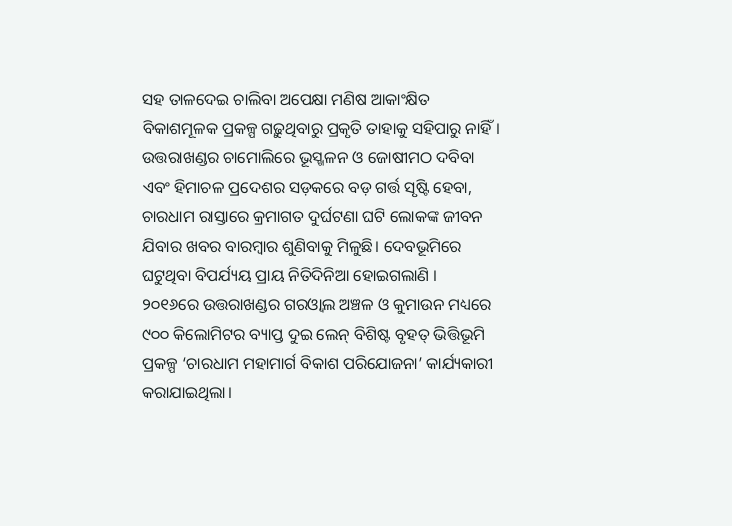ସହ ତାଳଦେଇ ଚାଲିବା ଅପେକ୍ଷା ମଣିଷ ଆକାଂକ୍ଷିତ ବିକାଶମୂଳକ ପ୍ରକଳ୍ପ ଗଢ଼ୁଥିବାରୁ ପ୍ରକୃତି ତାହାକୁ ସହିପାରୁ ନାହିଁ। ଉତ୍ତରାଖଣ୍ଡର ଚାମୋଲିରେ ଭୂସ୍ଖଳନ ଓ ଜୋଷୀମଠ ଦବିବା ଏବଂ ହିମାଚଳ ପ୍ରଦେଶର ସଡ଼କରେ ବଡ଼ ଗର୍ତ୍ତ ସୃଷ୍ଟି ହେବା, ଚାରଧାମ ରାସ୍ତାରେ କ୍ରମାଗତ ଦୁର୍ଘଟଣା ଘଟି ଲୋକଙ୍କ ଜୀବନ ଯିବାର ଖବର ବାରମ୍ବାର ଶୁଣିବାକୁ ମିଳୁଛି। ଦେବଭୂମିରେ ଘଟୁଥିବା ବିପର୍ଯ୍ୟୟ ପ୍ରାୟ ନିତିଦିନିଆ ହୋଇଗଲାଣି ।
୨୦୧୬ରେ ଉତ୍ତରାଖଣ୍ଡର ଗରଓ୍ବାଲ ଅଞ୍ଚଳ ଓ କୁମାଉନ ମଧ୍ୟରେ ୯୦୦ କିଲୋମିଟର ବ୍ୟାପ୍ତ ଦୁଇ ଲେନ୍‌ ବିଶିଷ୍ଟ ବୃହତ୍‌ ଭିତ୍ତିଭୂମି ପ୍ରକଳ୍ପ ‘ଚାରଧାମ ମହାମାର୍ଗ ବିକାଶ ପରିଯୋଜନା’ କାର୍ଯ୍ୟକାରୀ କରାଯାଇଥିଲା।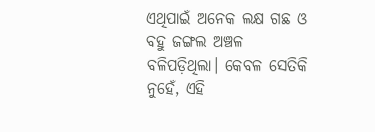ଏଥିପାଇଁ ଅନେକ ଲକ୍ଷ ଗଛ ଓ ବହୁ ଜଙ୍ଗଲ ଅଞ୍ଚଳ ବଳିପଡ଼ିଥିଲା। କେବଳ ସେତିକି ନୁହେଁ, ଏହି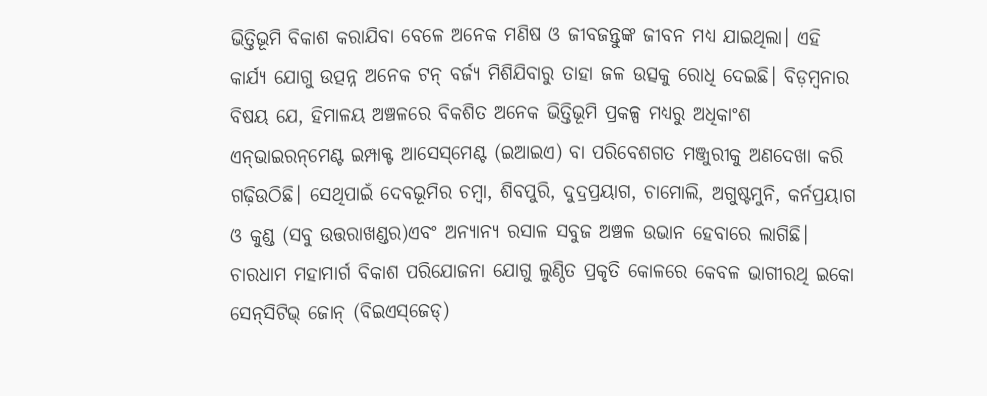ଭିତ୍ତିଭୂମି ବିକାଶ କରାଯିବା ବେଳେ ଅନେକ ମଣିଷ ଓ ଜୀବଜନ୍ତୁଙ୍କ ଜୀବନ ମଧ୍ୟ ଯାଇଥିଲା। ଏହି କାର୍ଯ୍ୟ ଯୋଗୁ ଉତ୍ପନ୍ନ ଅନେକ ଟନ୍‌ ବର୍ଜ୍ୟ ମିଶିଯିବାରୁ ତାହା ଜଳ ଉତ୍ସକୁ ରୋଧି ଦେଇଛି। ବିଡ଼ମ୍ବନାର ବିଷୟ ଯେ, ହିମାଳୟ ଅଞ୍ଚଳରେ ବିକଶିତ ଅନେକ ଭିତ୍ତିଭୂମି ପ୍ରକଳ୍ପ ମଧ୍ୟରୁ ଅଧିକାଂଶ ଏନ୍‌ଭାଇରନ୍‌ମେଣ୍ଟ ଇମ୍ପାକ୍ଟ ଆସେସ୍‌ମେଣ୍ଟ (ଇଆଇଏ) ବା ପରିବେଶଗତ ମଞ୍ଜୁରୀକୁ ଅଣଦେଖା କରି ଗଢ଼ିଉଠିଛି। ସେଥିପାଇଁ ଦେବଭୂମିର ଚମ୍ବା, ଶିବପୁରି, ଦୁଦ୍ରପ୍ରୟାଗ, ଚାମୋଲି, ଅଗୁଷ୍ଟମୁନି, କର୍ନପ୍ରୟାଗ ଓ କୁଣ୍ଡ (ସବୁ ଉତ୍ତରାଖଣ୍ଡର)ଏବଂ ଅନ୍ୟାନ୍ୟ ରସାଳ ସବୁଜ ଅଞ୍ଚଳ ଉଭାନ ହେବାରେ ଲାଗିଛି। ଚାରଧାମ ମହାମାର୍ଗ ବିକାଶ ପରିଯୋଜନା ଯୋଗୁ ଲୁଣ୍ଠିତ ପ୍ରକୃତି କୋଳରେ କେବଳ ଭାଗୀରଥି ଇକୋ ସେନ୍‌ସିଟିଭ୍‌ ଜୋନ୍‌ (ବିଇଏସ୍‌ଜେଡ୍‌)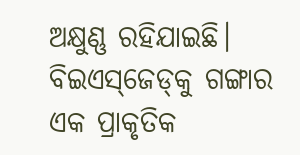ଅକ୍ଷୁଣ୍ଣ ରହିଯାଇଛି। ବିଇଏସ୍‌ଜେଡ୍‌କୁ ଗଙ୍ଗାର ଏକ ପ୍ରାକୃତିକ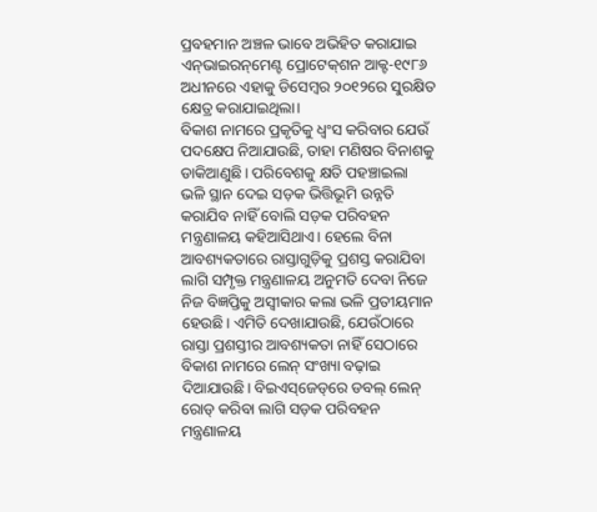ପ୍ରବହମାନ ଅଞ୍ଚଳ ଭାବେ ଅଭିହିତ କରାଯାଇ ଏନ୍‌ଭାଇରନ୍‌ମେଣ୍ଟ ପ୍ରୋଟେକ୍‌ଶନ ଆକ୍ଟ-୧୯୮୬ ଅଧୀନରେ ଏହାକୁ ଡିସେମ୍ବର ୨୦୧୨ରେ ସୁରକ୍ଷିତ କ୍ଷେତ୍ର କରାଯାଇଥିଲା।
ବିକାଶ ନାମରେ ପ୍ରକୃତିକୁ ଧ୍ୱଂସ କରିବାର ଯେଉଁ ପଦକ୍ଷେପ ନିଆଯାଉଛି, ତାହା ମଣିଷର ବିନାଶକୁ ଡାକିଆଣୁଛି। ପରିବେଶକୁ କ୍ଷତି ପହଞ୍ଚାଇଲା ଭଳି ସ୍ଥାନ ଦେଇ ସଡ଼କ ଭିତ୍ତିଭୂମି ଉନ୍ନତି କରାଯିବ ନାହିଁ ବୋଲି ସଡ଼କ ପରିବହନ ମନ୍ତ୍ରଣାଳୟ କହିଆସିଥାଏ। ହେଲେ ବିନା ଆବଶ୍ୟକତାରେ ରାସ୍ତାଗୁଡ଼ିକୁ ପ୍ରଶସ୍ତ କରାଯିବା ଲାଗି ସମ୍ପୃକ୍ତ ମନ୍ତ୍ରଣାଳୟ ଅନୁମତି ଦେବା ନିଜେ ନିଜ ବିଜ୍ଞପ୍ତିକୁ ଅସ୍ବୀକାର କଲା ଭଳି ପ୍ରତୀୟମାନ ହେଉଛି। ଏମିତି ଦେଖାଯାଉଛି, ଯେଉଁଠାରେ ରାସ୍ତା ପ୍ରଶସ୍ତୀର ଆବଶ୍ୟକତା ନାହିଁ ସେଠାରେ ବିକାଶ ନାମରେ ଲେନ୍‌ ସଂଖ୍ୟା ବଢ଼ାଇ ଦିଆଯାଉଛି। ବିଇଏସ୍‌ଜେଡ୍‌ରେ ଡବଲ୍‌ ଲେନ୍‌ ରୋଡ୍‌ କରିବା ଲାଗି ସଡ଼କ ପରିବହନ ମନ୍ତ୍ରଣାଳୟ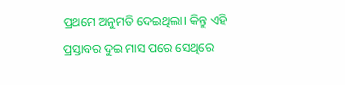ପ୍ରଥମେ ଅନୁମତି ଦେଇଥିଲା। କିନ୍ତୁ ଏହି ପ୍ରସ୍ତାବର ଦୁଇ ମାସ ପରେ ସେଥିରେ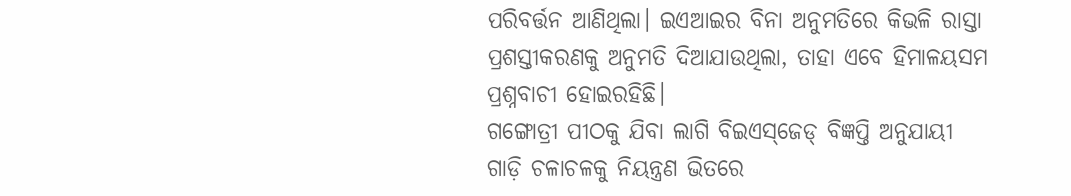ପରିବର୍ତ୍ତନ ଆଣିଥିଲା। ଇଏଆଇର ବିନା ଅନୁମତିରେ କିଭଳି ରାସ୍ତା ପ୍ରଶସ୍ତୀକରଣକୁ ଅନୁମତି ଦିଆଯାଉଥିଲା, ତାହା ଏବେ ହିମାଳୟସମ ପ୍ରଶ୍ନବାଚୀ ହୋଇରହିଛି।
ଗଙ୍ଗୋତ୍ରୀ ପୀଠକୁ ଯିବା ଲାଗି ବିଇଏସ୍‌ଜେଡ୍‌ ବିଜ୍ଞପ୍ତି ଅନୁଯାୟୀ ଗାଡ଼ି ଚଳାଚଳକୁ ନିୟନ୍ତ୍ରଣ ଭିତରେ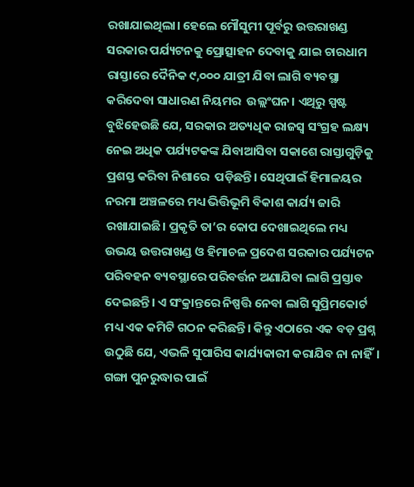ରଖାଯାଇଥିଲା। ହେଲେ ମୌସୁମୀ ପୂର୍ବରୁ ଉତ୍ତରାଖଣ୍ଡ ସରକାର ପର୍ଯ୍ୟଟନକୁ ପ୍ରୋତ୍ସାହନ ଦେବାକୁ ଯାଇ ଚାରଧାମ ରାସ୍ତାରେ ଦୈନିକ ୯,୦୦୦ ଯାତ୍ରୀ ଯିବା ଲାଗି ବ୍ୟବସ୍ଥା କରିଦେବା ସାଧାରଣ ନିୟମର  ଉଲ୍ଲଂଘନ। ଏଥିରୁ ସ୍ପଷ୍ଟ ବୁଝିହେଉଛି ଯେ, ସରକାର ଅତ୍ୟଧିକ ରାଜସ୍ବ ସଂଗ୍ରହ ଲକ୍ଷ୍ୟ ନେଇ ଅଧିକ ପର୍ଯ୍ୟଟକଙ୍କ ଯିବାଆସିବା ସକାଶେ ରାସ୍ତାଗୁଡ଼ିକୁ ପ୍ରଶସ୍ତ କରିବା ନିଶାରେ  ପଡ଼ିଛନ୍ତି। ସେଥିପାଇଁ ହିମାଳୟର ନରମା ଅଞ୍ଚଳରେ ମଧ୍ୟ ଭିତ୍ତିଭୂମି ବିକାଶ କାର୍ଯ୍ୟ ଜାରି ରଖାଯାଇଛି। ପ୍ରକୃତି ତା’ର କୋପ ଦେଖାଇଥିଲେ ମଧ୍ୟ ଉଭୟ ଉତ୍ତରାଖଣ୍ଡ ଓ ହିମାଚଳ ପ୍ରଦେଶ ସରକାର ପର୍ଯ୍ୟଟନ ପରିବହନ ବ୍ୟବସ୍ଥାରେ ପରିବର୍ତ୍ତନ ଅଣାଯିବା ଲାଗି ପ୍ରସ୍ତାବ ଦେଇଛନ୍ତି। ଏ ସଂକ୍ରାନ୍ତରେ ନିଷ୍ପତ୍ତି ନେବା ଲାଗି ସୁପ୍ରିମକୋର୍ଟ ମଧ୍ୟ ଏକ କମିଟି ଗଠନ କରିଛନ୍ତି। କିନ୍ତୁ ଏଠାରେ ଏକ ବଡ଼ ପ୍ରଶ୍ନ ଉଠୁଛି ଯେ, ଏଭଳି ସୁପାରିସ କାର୍ଯ୍ୟକାରୀ କରାଯିବ ନା ନାହିଁ।
ଗଙ୍ଗା ପୁନରୁଦ୍ଧାର ପାଇଁ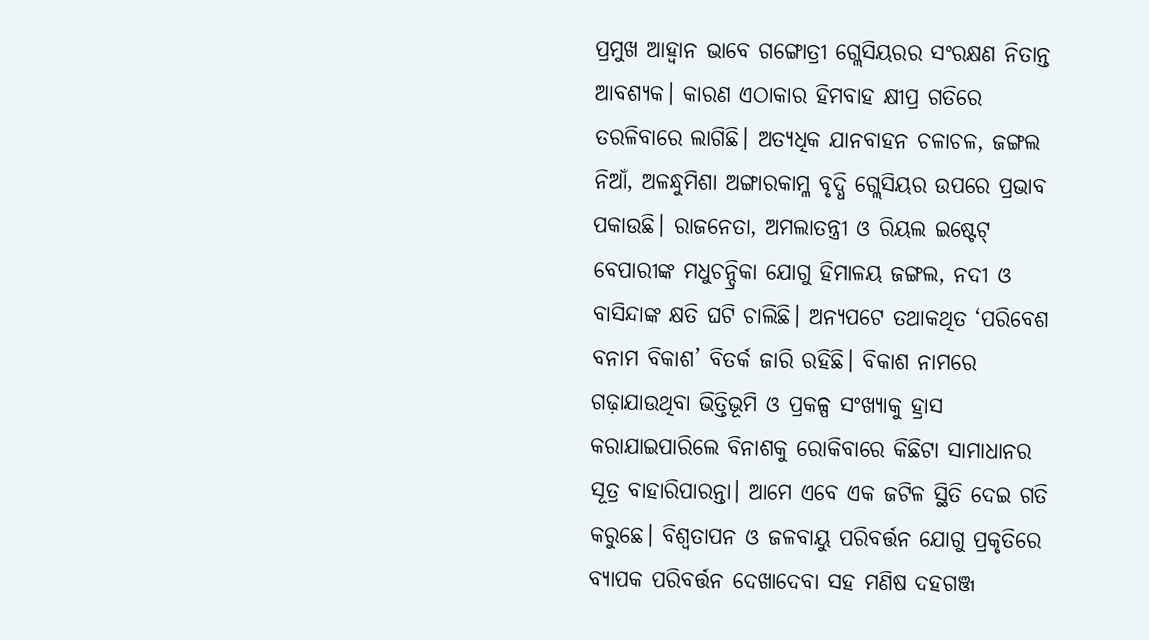ପ୍ରମୁଖ ଆହ୍ବାନ ଭାବେ ଗଙ୍ଗୋତ୍ରୀ ଗ୍ଲେସିୟରର ସଂରକ୍ଷଣ ନିତାନ୍ତ ଆବଶ୍ୟକ। କାରଣ ଏଠାକାର ହିମବାହ କ୍ଷୀପ୍ର ଗତିରେ ତରଳିବାରେ ଲାଗିଛି। ଅତ୍ୟଧିକ ଯାନବାହନ ଚଳାଚଳ, ଜଙ୍ଗଲ ନିଆଁ, ଅଳନ୍ଧୁମିଶା ଅଙ୍ଗାରକାମ୍ଳ ବୃଦ୍ଧି ଗ୍ଲେସିୟର ଉପରେ ପ୍ରଭାବ ପକାଉଛି। ରାଜନେତା, ଅମଲାତନ୍ତ୍ରୀ ଓ ରିୟଲ ଇଷ୍ଟେଟ୍‌ ବେପାରୀଙ୍କ ମଧୁଚନ୍ଦ୍ରିକା ଯୋଗୁ ହିମାଳୟ ଜଙ୍ଗଲ, ନଦୀ ଓ ବାସିନ୍ଦାଙ୍କ କ୍ଷତି ଘଟି ଚାଲିଛି। ଅନ୍ୟପଟେ ତଥାକଥିତ ‘ପରିବେଶ ବନାମ ବିକାଶ’ ବିତର୍କ ଜାରି ରହିଛି। ବିକାଶ ନାମରେ ଗଢ଼ାଯାଉଥିବା ଭିତ୍ତିଭୂମି ଓ ପ୍ରକଳ୍ପ ସଂଖ୍ୟାକୁ ହ୍ରାସ କରାଯାଇପାରିଲେ ବିନାଶକୁ ରୋକିବାରେ କିଛିଟା ସାମାଧାନର ସୂତ୍ର ବାହାରିପାରନ୍ତା। ଆମେ ଏବେ ଏକ ଜଟିଳ ସ୍ଥିତି ଦେଇ ଗତି କରୁଛେ। ବିଶ୍ୱତାପନ ଓ ଜଳବାୟୁ ପରିବର୍ତ୍ତନ ଯୋଗୁ ପ୍ରକୃତିରେ ବ୍ୟାପକ ପରିବର୍ତ୍ତନ ଦେଖାଦେବା ସହ ମଣିଷ ଦହଗଞ୍ଜ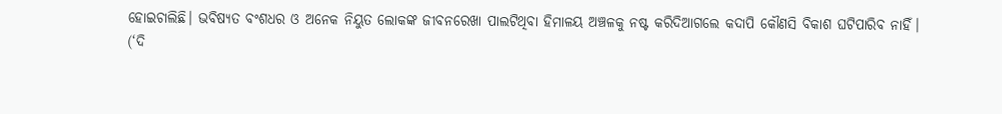ହୋଇଚାଲିଛି। ଭବିଷ୍ୟତ ବଂଶଧର ଓ ଅନେକ ନିୟୁତ ଲୋକଙ୍କ ଜୀବନରେଖା ପାଲଟିଥିବା ହିମାଳୟ ଅଞ୍ଚଳକୁ ନଷ୍ଟ କରିଦିଆଗଲେ କଦାପି କୌଣସି ବିକାଶ ଘଟିପାରିବ ନାହିଁ।
(‘ଦି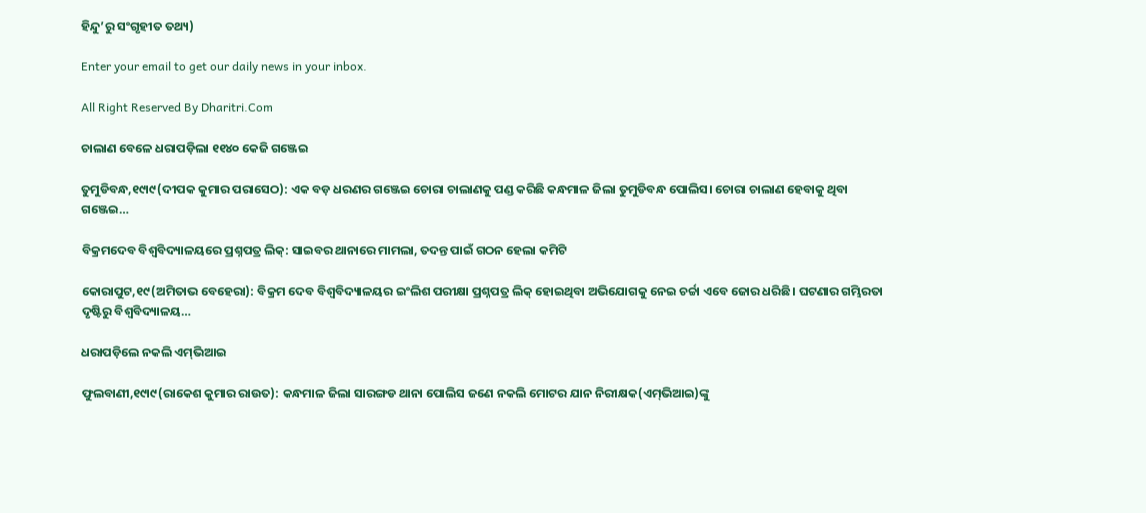ହିନ୍ଦୁ’ରୁ ସଂଗୃହୀତ ତଥ୍ୟ)

Enter your email to get our daily news in your inbox.

All Right Reserved By Dharitri.Com

ଚାଲାଣ ବେଳେ ଧରାପଡ଼ିଲା ୧୧୪୦ କେଜି ଗଞ୍ଜେଇ

ତୁମୁଡିବନ୍ଧ,୧୯ା୯(ଦୀପକ କୁମାର ପରାସେଠ): ଏକ ବଡ଼ ଧରଣର ଗଞ୍ଜେଇ ଚୋରା ଚାଲାଣକୁ ପଣ୍ଡ କରିଛି କନ୍ଧମାଳ ଜିଲା ତୁମୁଡିବନ୍ଧ ପୋଲିସ। ଚୋରା ଚାଲାଣ ହେବାକୁ ଥିବା ଗଞ୍ଜେଇ…

ବିକ୍ରମଦେବ ବିଶ୍ୱବିଦ୍ୟାଳୟରେ ପ୍ରଶ୍ନପତ୍ର ଲିକ୍‌: ସାଇବର ଥାନାରେ ମାମଲା, ତଦନ୍ତ ପାଇଁ ଗଠନ ହେଲା କମିଟି

କୋରାପୁଟ,୧୯(ଅମିତାଭ ବେହେରା): ବିକ୍ରମ ଦେବ ବିଶ୍ୱବିଦ୍ୟାଳୟର ଇଂଲିଶ ପରୀକ୍ଷା ପ୍ରଶ୍ନପତ୍ର ଲିକ୍‌ ହୋଇଥିବା ଅଭିଯୋଗକୁ ନେଇ ଚର୍ଚ୍ଚା ଏବେ ଜୋର ଧରିଛି। ଘଟଣାର ଗମ୍ଭିରତା ଦୃଷ୍ଟିରୁ ବିଶ୍ୱବିଦ୍ୟାଳୟ…

ଧରାପଡ଼ିଲେ ନକଲି ଏମ୍‌ଭିଆଇ

ଫୁଲବାଣୀ,୧୯ା୯(ରାକେଶ କୁମାର ରାଉତ): କନ୍ଧମାଳ ଜିଲା ସାରଙ୍ଗଡ ଥାନା ପୋଲିସ ଜଣେ ନକଲି ମୋଟର ଯାନ ନିରୀକ୍ଷକ(ଏମ୍‌ଭିଆଇ)ଙ୍କୁ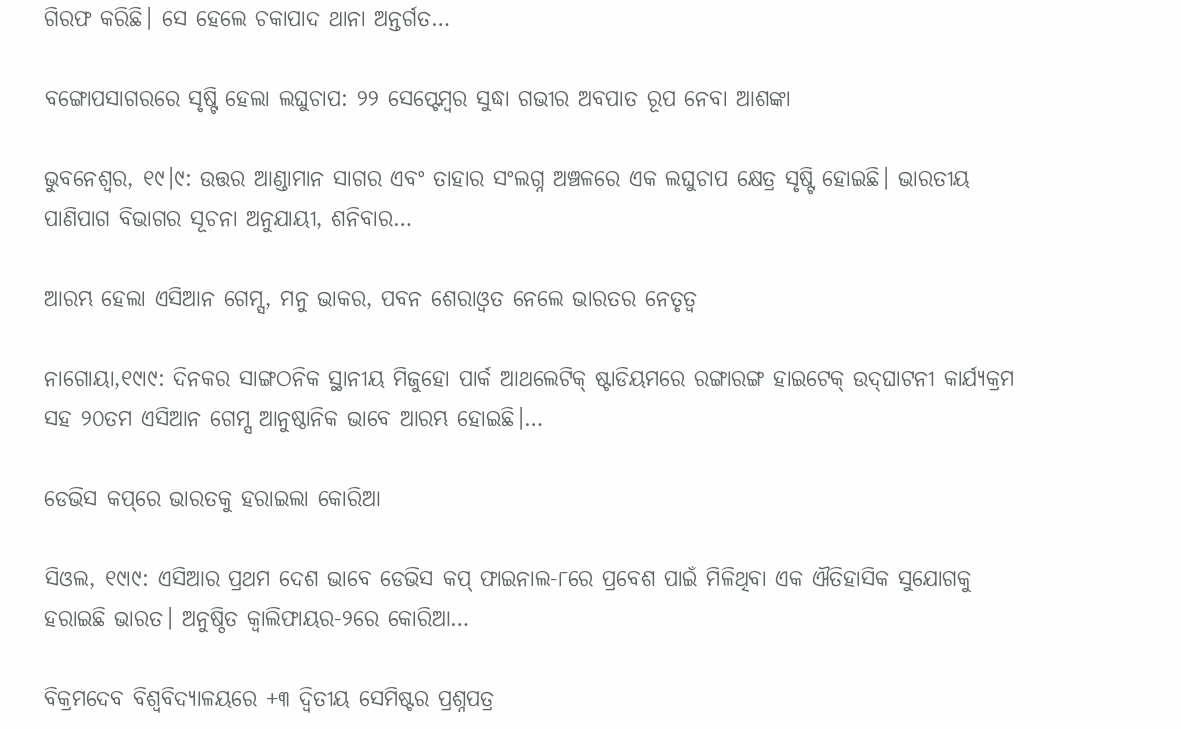ଗିରଫ କରିଛି। ସେ ହେଲେ ଚକାପାଦ ଥାନା ଅନ୍ତର୍ଗତ…

ବଙ୍ଗୋପସାଗରରେ ସୃଷ୍ଟି ହେଲା ଲଘୁଚାପ: ୨୨ ସେପ୍ଟେମ୍ବର ସୁଦ୍ଧା ଗଭୀର ଅବପାତ ରୂପ ନେବା ଆଶଙ୍କା

ଭୁବନେଶ୍ୱର, ୧୯।୯: ଉତ୍ତର ଆଣ୍ଡାମାନ ସାଗର ଏବଂ ତାହାର ସଂଲଗ୍ନ ଅଞ୍ଚଳରେ ଏକ ଲଘୁଚାପ କ୍ଷେତ୍ର ସୃଷ୍ଟି ହୋଇଛି। ଭାରତୀୟ ପାଣିପାଗ ବିଭାଗର ସୂଚନା ଅନୁଯାୟୀ, ଶନିବାର…

ଆରମ୍ଭ ହେଲା ଏସିଆନ ଗେମ୍ସ, ମନୁ ଭାକର, ପବନ ଶେରାଓ୍ବତ ନେଲେ ଭାରତର ନେତୃତ୍ୱ

ନାଗୋୟା,୧୯ା୯: ଦିନକର ସାଙ୍ଗଠନିକ ସ୍ଥାନୀୟ ମିଜୁହୋ ପାର୍କ ଆଥଲେଟିକ୍‌ ଷ୍ଟାଡିୟମରେ ରଙ୍ଗାରଙ୍ଗ ହାଇଟେକ୍‌ ଉଦ୍‌ଘାଟନୀ କାର୍ଯ୍ୟକ୍ରମ ସହ ୨୦ତମ ଏସିଆନ ଗେମ୍ସ ଆନୁଷ୍ଠାନିକ ଭାବେ ଆରମ୍ଭ ହୋଇଛି।…

ଡେଭିସ କପ୍‌ରେ ଭାରତକୁ ହରାଇଲା କୋରିଆ

ସିଓଲ, ୧୯ା୯: ଏସିଆର ପ୍ରଥମ ଦେଶ ଭାବେ ଡେଭିସ କପ୍‌ ଫାଇନାଲ-୮ରେ ପ୍ରବେଶ ପାଇଁ ମିଳିଥିବା ଏକ ଐତିହାସିକ ସୁଯୋଗକୁ ହରାଇଛି ଭାରତ। ଅନୁଷ୍ଠିତ କ୍ୱାଲିଫାୟର-୨ରେ କୋରିଆ…

ବିକ୍ରମଦେବ ବିଶ୍ୱବିଦ୍ୟାଳୟରେ +୩ ଦ୍ୱିତୀୟ ସେମିଷ୍ଟର ପ୍ରଶ୍ନପତ୍ର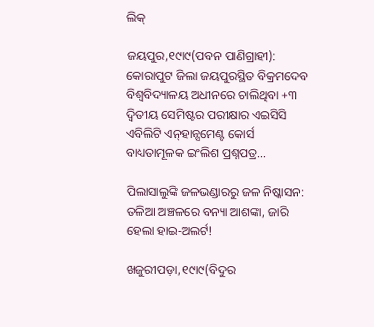ଲିକ୍‌

ଜୟପୁର,୧୯ା୯(ପବନ ପାଣିଗ୍ରାହୀ): କୋରାପୁଟ ଜିଲା ଜୟପୁରସ୍ଥିତ ବିକ୍ରମଦେବ ବିଶ୍ୱବିଦ୍ୟାଳୟ ଅଧୀନରେ ଚାଲିଥିବା +୩ ଦ୍ବିତୀୟ ସେମିଷ୍ଟର ପରୀକ୍ଷାର ଏଇସିସି ଏବିଲିଟି ଏନ୍‌ହାନ୍ସମେଣ୍ଟ କୋର୍ସ ବାଧ୍ୟତାମୂଳକ ଇଂଲିଶ ପ୍ରଶ୍ନପତ୍ର…

ପିଲାସାଲୁଙ୍କି ଜଳଭଣ୍ଡାରରୁ ଜଳ ନିଷ୍କାସନ: ତଳିଆ ଅଞ୍ଚଳରେ ବନ୍ୟା ଆଶଙ୍କା, ଜାରି ହେଲା ହାଇ-ଅଲର୍ଟ!

ଖଜୁରୀପଡ଼ା,୧୯ା୯(ବିଦୁର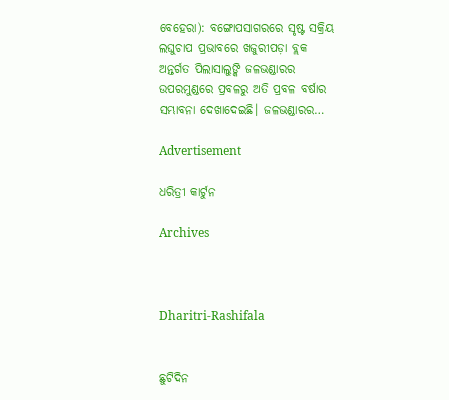ବେହେରା): ବଙ୍ଗୋପସାଗରରେ ସୃଷ୍ଟ ସକ୍ରିୟ ଲଘୁଚାପ ପ୍ରଭାବରେ ଖଜୁରୀପଡ଼ା ବ୍ଲକ ଅନ୍ତର୍ଗତ ପିଲାସାଲୁଙ୍କି ଜଳଭଣ୍ଡାରର ଉପରମୁଣ୍ଡରେ ପ୍ରବଳରୁ ଅତି ପ୍ରବଳ ବର୍ଷାର ସମ୍ଭାବନା ଦେଖାଦେଇଛି। ଜଳଭଣ୍ଡାରର…

Advertisement

ଧରିତ୍ରୀ କାର୍ଟୁନ

Archives



Dharitri-Rashifala


ଛୁଟିଦିନ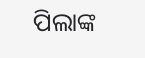ପିଲାଙ୍କ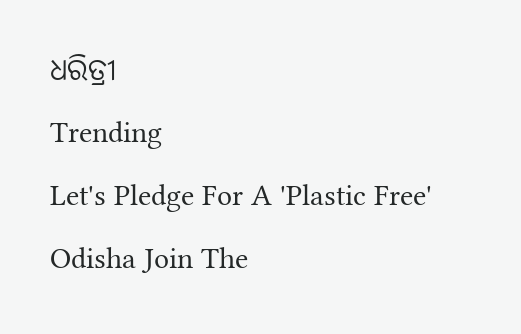ଧରିତ୍ରୀ
Trending
Let's Pledge For A 'Plastic Free' Odisha Join The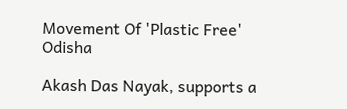Movement Of 'Plastic Free' Odisha

Akash Das Nayak, supports a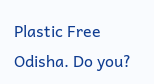Plastic Free Odisha. Do you?